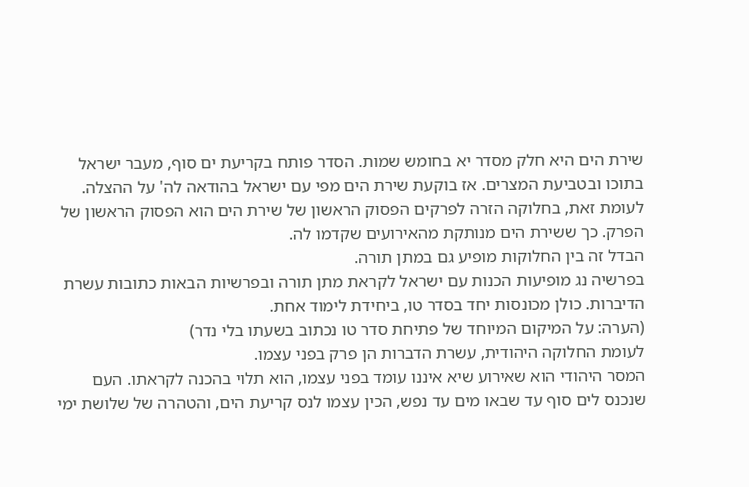שירת הים היא חלק מסדר יא בחומש שמות. הסדר פותח בקריעת ים סוף, מעבר ישראל בתוכו ובטביעת המצרים. אז בוקעת שירת הים מפי עם ישראל בהודאה לה' על ההצלה.
לעומת זאת, בחלוקה הזרה לפרקים הפסוק הראשון של שירת הים הוא הפסוק הראשון של הפרק. כך ששירת הים מנותקת מהאירועים שקדמו לה.
הבדל זה בין החלוקות מופיע גם במתן תורה.
בפרשיה נג מופיעות הכנות עם ישראל לקראת מתן תורה ובפרשיות הבאות כתובות עשרת הדיברות. כולן מכונסות יחד בסדר טו, ביחידת לימוד אחת.
(הערה: על המיקום המיוחד של פתיחת סדר טו נכתוב בשעתו בלי נדר)
לעומת החלוקה היהודית, עשרת הדברות הן פרק בפני עצמו.
המסר היהודי הוא שאירוע שיא איננו עומד בפני עצמו, הוא תלוי בהכנה לקראתו. העם שנכנס לים סוף עד שבאו מים עד נפש, הכין עצמו לנס קריעת הים, והטהרה של שלושת ימי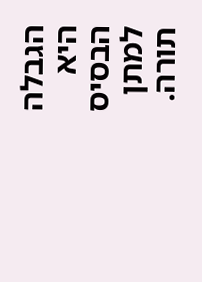הגבלה היא הבסיס למתן תורה.